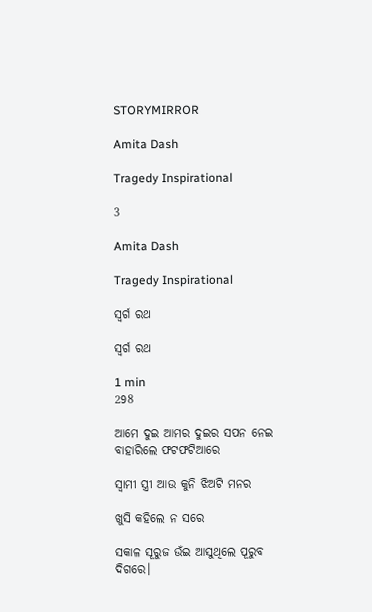STORYMIRROR

Amita Dash

Tragedy Inspirational

3

Amita Dash

Tragedy Inspirational

ସ୍ୱର୍ଗ ରଥ

ସ୍ୱର୍ଗ ରଥ

1 min
298

ଆମେ ଦୁଇ ଆମର ଦୁଇର ସପନ ନେଇ ବାହାରିଲେ ଫଟଫଟିଆରେ

ସ୍ଵାମୀ ସ୍ତ୍ରୀ ଆଉ କୁନି ଝିଅଟି ମନର

ଖୁସି କହିଲେ ନ ସରେ

ସକାଳ ସୂରୁଜ ଉଁଇ ଆସୁଥିଲେ ପୂରୁବ ଦିଗରେ।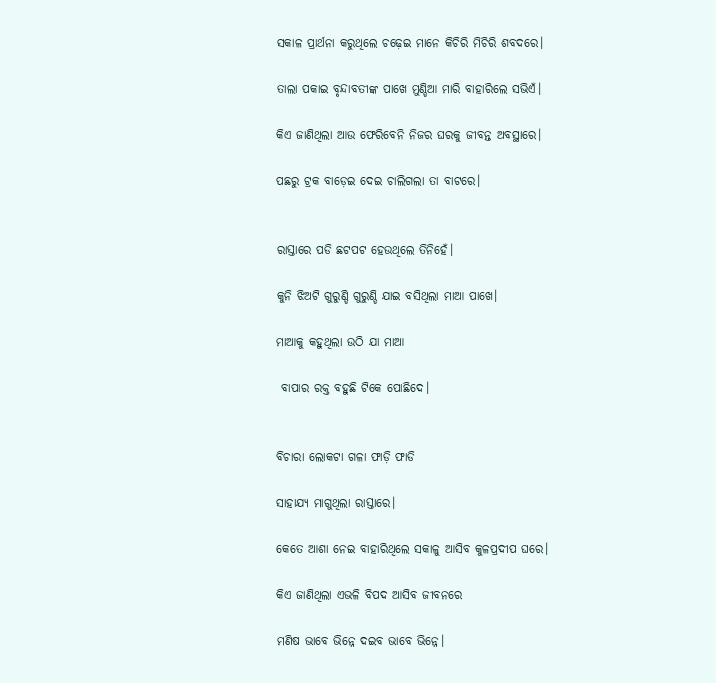ସକାଳ ପ୍ରାର୍ଥନା କରୁଥିଲେ ଚଢ଼େଇ ମାନେ କିଚିରି ମିଚିରି ଶବଦରେ।

ତାଲା ପକାଇ ବୃନ୍ଦାବତୀଙ୍କ ପାଖେ ମୁଣ୍ଡିଆ ମାରି ବାହାରିଲେ ସଭିଏଁ।

କିଏ ଜାଣିଥିଲା ଆଉ ଫେରିବେନି ନିଜର ଘରକୁ ଜୀବନ୍ତ ଅବସ୍ଥାରେ।

ପଛରୁ ଟ୍ରକ ବାଡ଼େଇ ଦେଇ ଚାଲିଗଲା ତା ବାଟରେ।


ରାସ୍ତାରେ ପଡି ଛଟପଟ ହେଉଥିଲେ ତିନିହେଁ।

କୁନି ଝିଅଟି ଗୁରୁଣ୍ଡି ଗୁରୁଣ୍ଡି ଯାଇ ବସିଥିଲା ମାଆ ପାଖେ।

ମାଆକୁ କହୁଥିଲା ଉଠି ଯା ମାଆ

 ବାପାର ରକ୍ତ ବହୁଛି ଟିକେ ପୋଛିଦେ।


ବିଚାରା ଲୋକଟା ଗଳା ଫାଡ଼ି ଫାଡି

ସାହାଯ୍ୟ ମାଗୁଥିଲା ରାସ୍ତାରେ।

କେତେ ଆଶା ନେଇ ବାହାରିଥିଲେ ସକାଳୁ ଆସିବ କୁଳପ୍ରଦୀପ ଘରେ।

କିଏ ଜାଣିଥିଲା ଏଭଳି ବିପଦ ଆସିବ ଜୀବନରେ

ମଣିଷ ଭାବେ ଭିନ୍ନେ ଦଇବ ଭାବେ ଭିନ୍ନେ।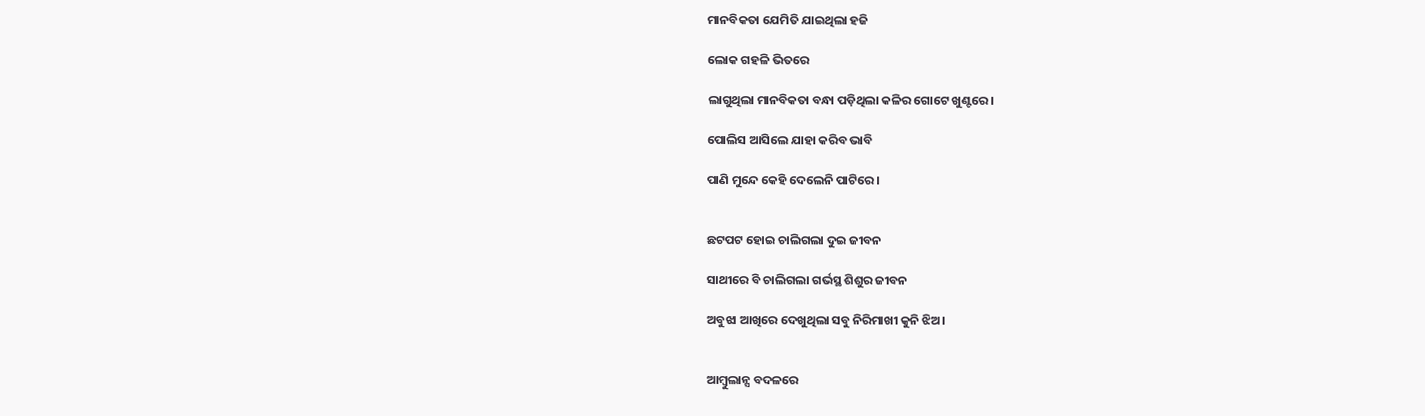ମାନବିକତା ଯେମିତି ଯାଇଥିଲା ହଜି

ଲୋକ ଗହଳି ଭିତରେ

ଲାଗୁଥିଲା ମାନବିକତା ବନ୍ଧା ପଡ଼ିଥିଲା କଳିର ଗୋଟେ ଖୁଣ୍ଟରେ।

ପୋଲିସ ଆସିଲେ ଯାହା କରିବ ଭାବି

ପାଣି ମୁନ୍ଦେ କେହି ଦେଲେନି ପାଟିରେ।


ଛଟପଟ ହୋଇ ଚାଲିଗଲା ଦୁଇ ଜୀବନ

ସାଥୀରେ ବି ଚାଲିଗଲା ଗର୍ଭସ୍ଥ ଶିଶୁର ଜୀବନ

ଅବୁଝା ଆଖିରେ ଦେଖୁଥିଲା ସବୁ ନିରିମାଖୀ କୁନି ଝିଅ।


ଆମ୍ବୁଲାନ୍ସ ବଦଳରେ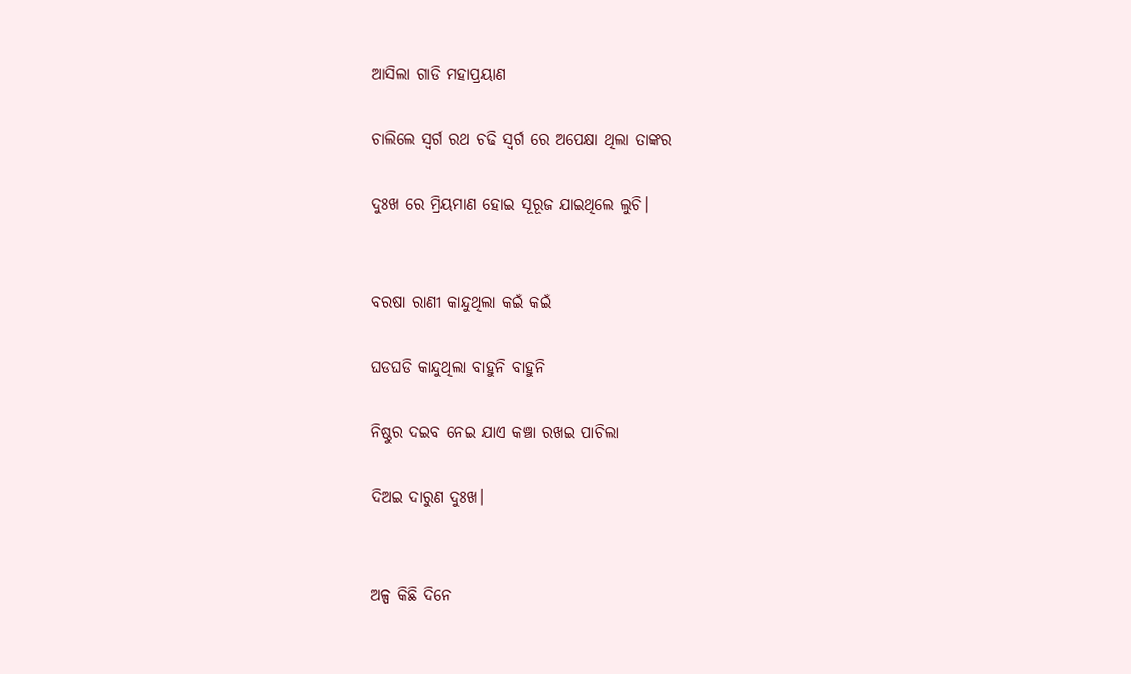ଆସିଲା ଗାଡି ମହାପ୍ରୟାଣ

ଚାଲିଲେ ସ୍ୱର୍ଗ ରଥ ଚଢି ସ୍ୱର୍ଗ ରେ ଅପେକ୍ଷା ଥିଲା ତାଙ୍କର

ଦୁଃଖ ରେ ମ୍ରିୟମାଣ ହୋଇ ସୂରୂଜ ଯାଇଥିଲେ ଲୁଚି।


ବରଷା ରାଣୀ କାନ୍ଦୁଥିଲା କଇଁ କଇଁ

ଘଡଘଡି କାନ୍ଦୁଥିଲା ବାହୁନି ବାହୁନି

ନିଷ୍ଠୁର ଦଇବ ନେଇ ଯାଏ କଞ୍ଚା ରଖଇ ପାଚିଲା

ଦିଅଇ ଦାରୁଣ ଦୁଃଖ।


ଅଳ୍ପ କିଛି ଦିନେ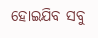ହୋଇଯିବ ସବୁ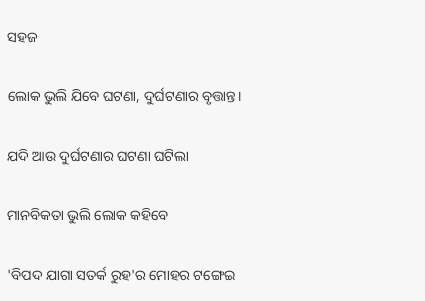ସହଜ

ଲୋକ ଭୁଲି ଯିବେ ଘଟଣା, ଦୁର୍ଘଟଣାର ବୃତ୍ତାନ୍ତ।

ଯଦି ଆଉ ଦୁର୍ଘଟଣାର ଘଟଣା ଘଟିଲା

ମାନବିକତା ଭୁଲି ଲୋକ କହିବେ

'ବିପଦ ଯାଗା ସତର୍କ ରୁହ'ର ମୋହର ଟଙ୍ଗେଇ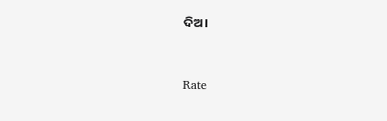ଦିଅ।



Rate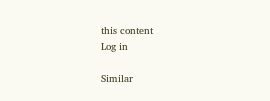this content
Log in

Similar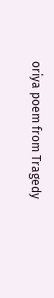oriya poem from Tragedy